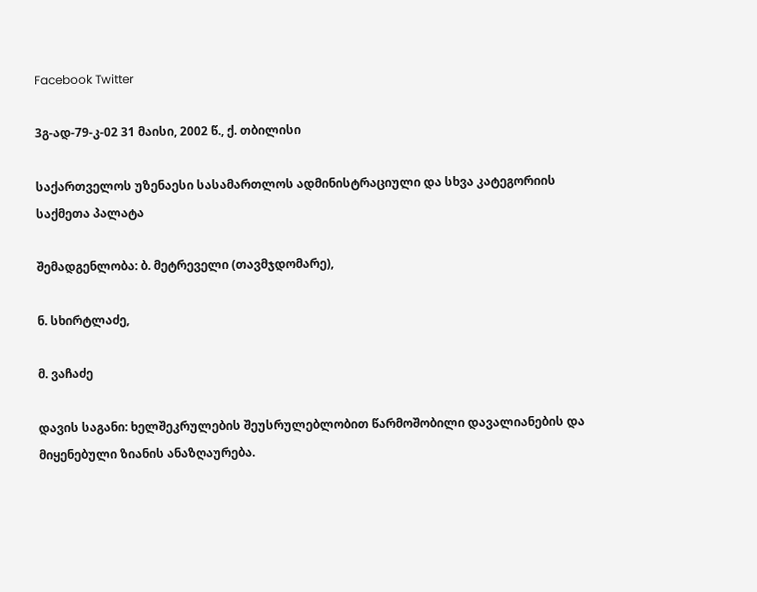Facebook Twitter

3გ-ად-79-კ-02 31 მაისი, 2002 წ., ქ. თბილისი

საქართველოს უზენაესი სასამართლოს ადმინისტრაციული და სხვა კატეგორიის საქმეთა პალატა

შემადგენლობა: ბ. მეტრეველი (თავმჯდომარე),

ნ. სხირტლაძე,

მ. ვაჩაძე

დავის საგანი: ხელშეკრულების შეუსრულებლობით წარმოშობილი დავალიანების და მიყენებული ზიანის ანაზღაურება.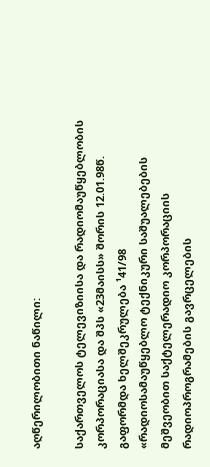აღწერილობითი ნაწილი:

საქართველოს ტელევიზიისა და რადიომაუწყებლობის კორპორაციასა და შპს «23მაისს» შორის 12.01.98წ. გაფორმდა ხელშეკრულება ¹41/98 «რადიოსამაუწყებლო ტექნიკური საშუალებების მეშვეობით საქტელერადიო კორპორაციის რადიოპროგრამების გავრცელების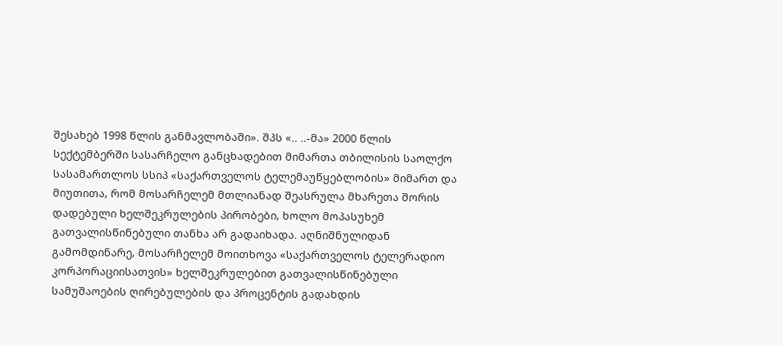შესახებ 1998 წლის განმავლობაში». შპს «.. ..-მა» 2000 წლის სექტემბერში სასარჩელო განცხადებით მიმართა თბილისის საოლქო სასამართლოს სსიპ «საქართველოს ტელემაუწყებლობის» მიმართ და მიუთითა, რომ მოსარჩელემ მთლიანად შეასრულა მხარეთა შორის დადებული ხელშეკრულების პირობები, ხოლო მოპასუხემ გათვალისწინებული თანხა არ გადაიხადა. აღნიშნულიდან გამომდინარე, მოსარჩელემ მოითხოვა «საქართველოს ტელერადიო კორპორაციისათვის» ხელშეკრულებით გათვალისწინებული სამუშაოების ღირებულების და პროცენტის გადახდის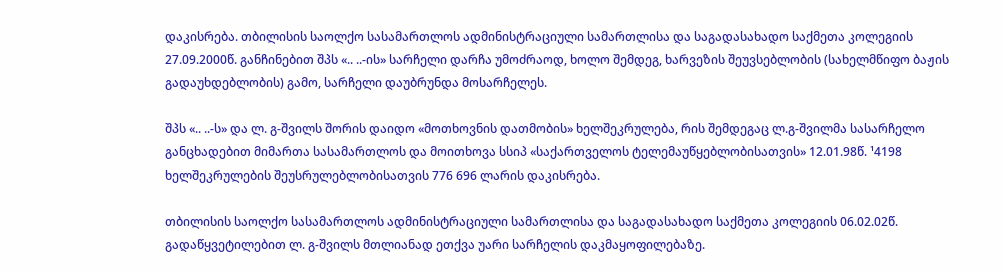დაკისრება. თბილისის საოლქო სასამართლოს ადმინისტრაციული სამართლისა და საგადასახადო საქმეთა კოლეგიის 27.09.2000წ. განჩინებით შპს «.. ..-ის» სარჩელი დარჩა უმოძრაოდ, ხოლო შემდეგ, ხარვეზის შეუვსებლობის (სახელმწიფო ბაჟის გადაუხდებლობის) გამო, სარჩელი დაუბრუნდა მოსარჩელეს.

შპს «.. ..-ს» და ლ. გ-შვილს შორის დაიდო «მოთხოვნის დათმობის» ხელშეკრულება, რის შემდეგაც ლ.გ-შვილმა სასარჩელო განცხადებით მიმართა სასამართლოს და მოითხოვა სსიპ «საქართველოს ტელემაუწყებლობისათვის» 12.01.98წ. ¹4198 ხელშეკრულების შეუსრულებლობისათვის 776 696 ლარის დაკისრება.

თბილისის საოლქო სასამართლოს ადმინისტრაციული სამართლისა და საგადასახადო საქმეთა კოლეგიის 06.02.02წ. გადაწყვეტილებით ლ. გ-შვილს მთლიანად ეთქვა უარი სარჩელის დაკმაყოფილებაზე.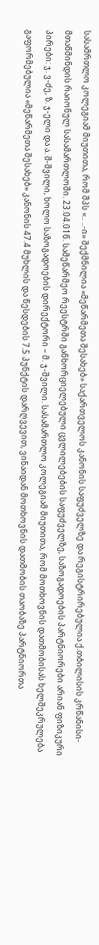სასამრთლო კოლეგიამ მიუთითა, რომ შპს «.. ..-ი» შექმნილია «მეწარმეთა შესახებ» საქართველოს კანონის საფუძველზე და რეგისტრირებულია ქ.თბილისის კრწანისი-მთაწმინდის რაიონულ სასამართლოში. 23.04.01წ. სამეწარმეო რეესტრში განხორციელებული ცვლილებების საფუძველზე, საზოგადოების პარტნიორები არიან ფიზიკური პირები: ჯ. ვ-ძე, ზ. ჯ-ელი და ა. შ-შვილი, ხოლო საზოგადოების დირექტორი – მ. ჯ-შვილი. სასამართლო კოლეგიამ მიუთითა, რომ მოთხოვნის დათმობისას ხელშეკრულება გაფორმებულია «მეწარმეთა შესახებ» კანონის 47.4 მუხლის და წესდების 7.5 პუნქტის დარღვევით, ვინაიდან მოთხოვნის დათმობის თაობაზე პარტნიორთა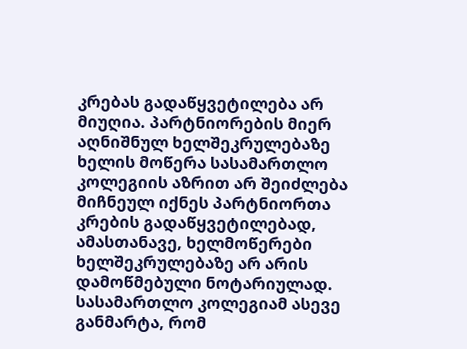კრებას გადაწყვეტილება არ მიუღია. პარტნიორების მიერ აღნიშნულ ხელშეკრულებაზე ხელის მოწერა სასამართლო კოლეგიის აზრით არ შეიძლება მიჩნეულ იქნეს პარტნიორთა კრების გადაწყვეტილებად, ამასთანავე, ხელმოწერები ხელშეკრულებაზე არ არის დამოწმებული ნოტარიულად. სასამართლო კოლეგიამ ასევე განმარტა, რომ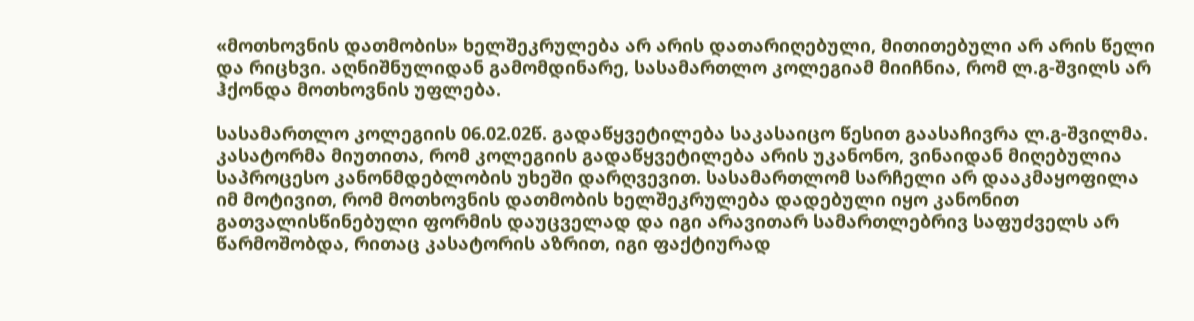«მოთხოვნის დათმობის» ხელშეკრულება არ არის დათარიღებული, მითითებული არ არის წელი და რიცხვი. აღნიშნულიდან გამომდინარე, სასამართლო კოლეგიამ მიიჩნია, რომ ლ.გ-შვილს არ ჰქონდა მოთხოვნის უფლება.

სასამართლო კოლეგიის 06.02.02წ. გადაწყვეტილება საკასაიცო წესით გაასაჩივრა ლ.გ-შვილმა. კასატორმა მიუთითა, რომ კოლეგიის გადაწყვეტილება არის უკანონო, ვინაიდან მიღებულია საპროცესო კანონმდებლობის უხეში დარღვევით. სასამართლომ სარჩელი არ დააკმაყოფილა იმ მოტივით, რომ მოთხოვნის დათმობის ხელშეკრულება დადებული იყო კანონით გათვალისწინებული ფორმის დაუცველად და იგი არავითარ სამართლებრივ საფუძველს არ წარმოშობდა, რითაც კასატორის აზრით, იგი ფაქტიურად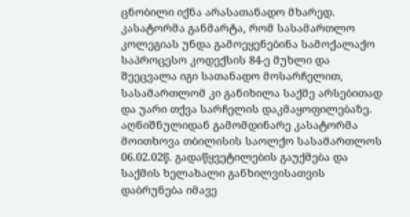ცნობილი იქნა არასათანადო მხარედ. კასატორმა განმარტა, რომ სასამართლო კოლეგიას უნდა გამოეყენებინა სამოქალაქო საპროცესო კოდექსის 84-ე მუხლი და შეეცვალა იგი სათანადო მოსარჩელით, სასამართლომ კი განიხილა საქმე არსებითად და უარი თქვა სარჩელის დაკმაყოფილებაზე. აღნიშნულიდან გამომდინარე კასატორმა მოითხოვა თბილისის საოლქო სასამართლოს 06.02.02წ. გადაწყვეტილების გაუქმება და საქმის ხელახალი განხილვისათვის დაბრუნება იმავე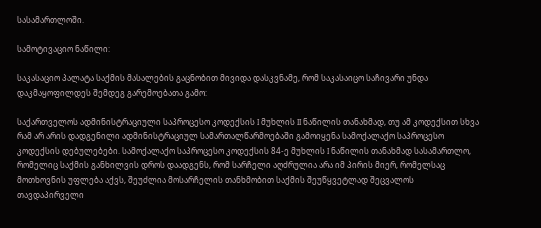სასამართლოში.

სამოტივაციო ნაწილი:

საკასაციო პალატა საქმის მასალების გაცნობით მივიდა დასკვნამე, რომ საკასაიცო საჩივარი უნდა დაკმაყოფილდეს შემდეგ გარემოებათა გამო:

საქართველოს ადმინისტრაციული საპროცესო კოდექსის I მუხლის II ნაწილის თანახმად, თუ ამ კოდექსით სხვა რამ არ არის დადგენილი ადმინისტრაციულ სამართალწარმოებაში გამოიყენა სამოქალაქო საპროცესო კოდექსის დებულებები. სამოქალაქო საპროცესო კოდექსის 84-ე მუხლის I ნაწილის თანახმად სასამართლო, რომელიც საქმის განხილვის დროს დაადგენს, რომ სარჩელი აღძრულია არა იმ პირის მიერ, რომელსაც მოთხოვნის უფლება აქვს, შეუძლია მოსარჩელის თანხმობით საქმის შეუწყვეტლად შეცვალოს თავდაპირველი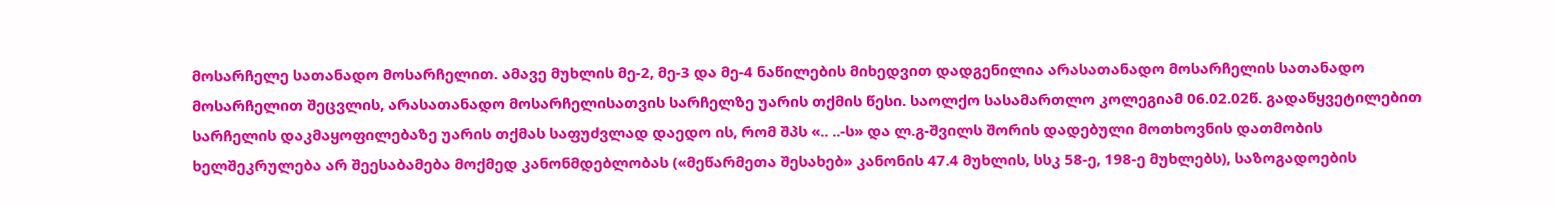მოსარჩელე სათანადო მოსარჩელით. ამავე მუხლის მე-2, მე-3 და მე-4 ნაწილების მიხედვით დადგენილია არასათანადო მოსარჩელის სათანადო მოსარჩელით შეცვლის, არასათანადო მოსარჩელისათვის სარჩელზე უარის თქმის წესი. საოლქო სასამართლო კოლეგიამ 06.02.02წ. გადაწყვეტილებით სარჩელის დაკმაყოფილებაზე უარის თქმას საფუძვლად დაედო ის, რომ შპს «.. ..-ს» და ლ.გ-შვილს შორის დადებული მოთხოვნის დათმობის ხელშეკრულება არ შეესაბამება მოქმედ კანონმდებლობას («მეწარმეთა შესახებ» კანონის 47.4 მუხლის, სსკ 58-ე, 198-ე მუხლებს), საზოგადოების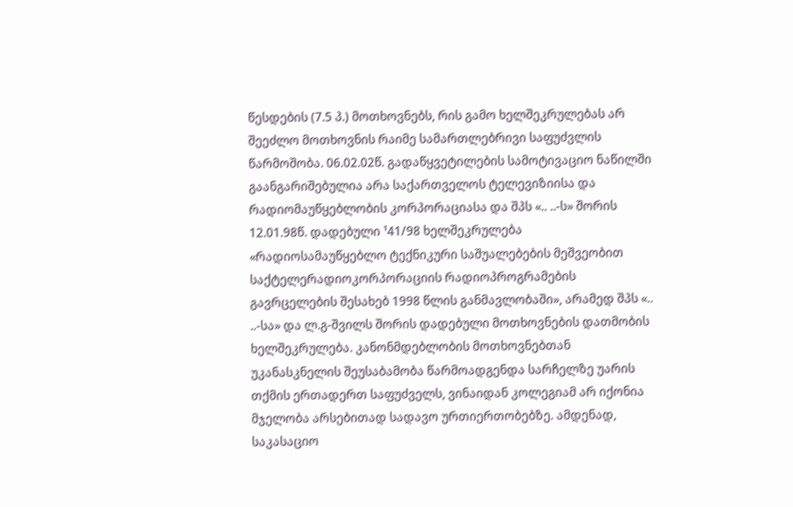წესდების (7.5 პ.) მოთხოვნებს, რის გამო ხელშეკრულებას არ შეეძლო მოთხოვნის რაიმე სამართლებრივი საფუძვლის წარმოშობა. 06.02.02წ. გადაწყვეტილების სამოტივაციო ნაწილში გაანგარიშებულია არა საქართველოს ტელევიზიისა და რადიომაუწყებლობის კორპორაციასა და შპს «.. ..-ს» შორის 12.01.98წ. დადებული ¹41/98 ხელშეკრულება «რადიოსამაუწყებლო ტექნიკური საშუალებების მეშვეობით საქტელერადიოკორპორაციის რადიოპროგრამების გავრცელების შესახებ 1998 წლის განმავლობაში», არამედ შპს «.. ..-სა» და ლ.გ-შვილს შორის დადებული მოთხოვნების დათმობის ხელშეკრულება. კანონმდებლობის მოთხოვნებთან უკანასკნელის შეუსაბამობა წარმოადგენდა სარჩელზე უარის თქმის ერთადერთ საფუძველს, ვინაიდან კოლეგიამ არ იქონია მჯელობა არსებითად სადავო ურთიერთობებზე. ამდენად, საკასაციო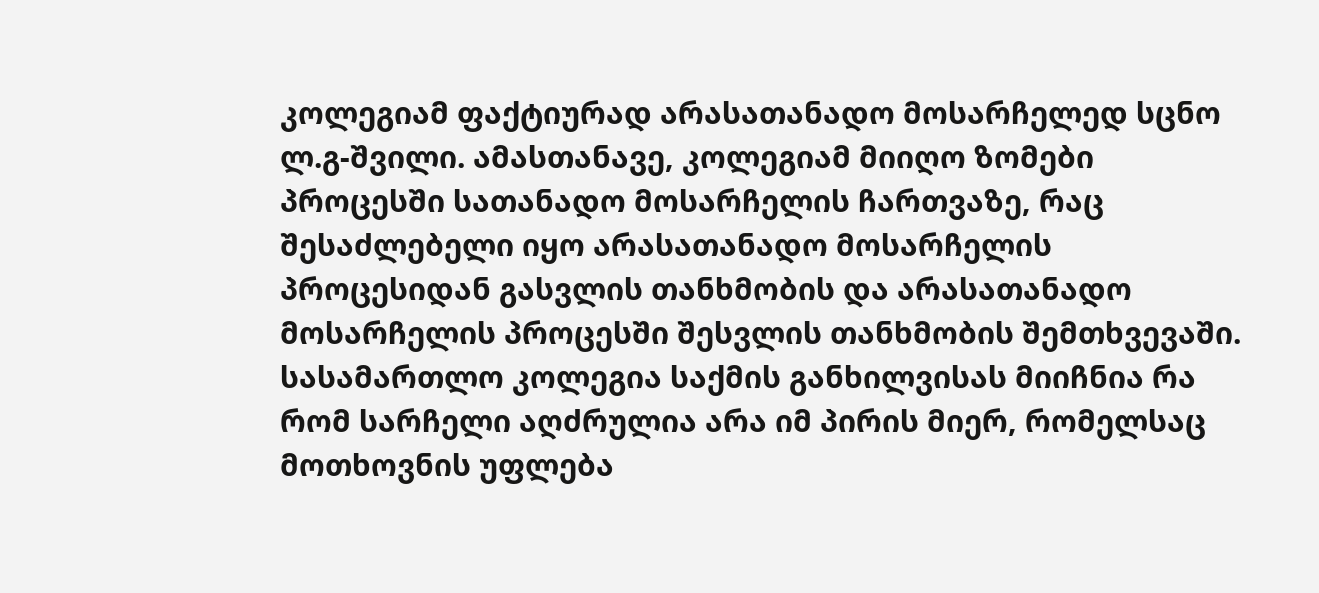კოლეგიამ ფაქტიურად არასათანადო მოსარჩელედ სცნო ლ.გ-შვილი. ამასთანავე, კოლეგიამ მიიღო ზომები პროცესში სათანადო მოსარჩელის ჩართვაზე, რაც შესაძლებელი იყო არასათანადო მოსარჩელის პროცესიდან გასვლის თანხმობის და არასათანადო მოსარჩელის პროცესში შესვლის თანხმობის შემთხვევაში. სასამართლო კოლეგია საქმის განხილვისას მიიჩნია რა რომ სარჩელი აღძრულია არა იმ პირის მიერ, რომელსაც მოთხოვნის უფლება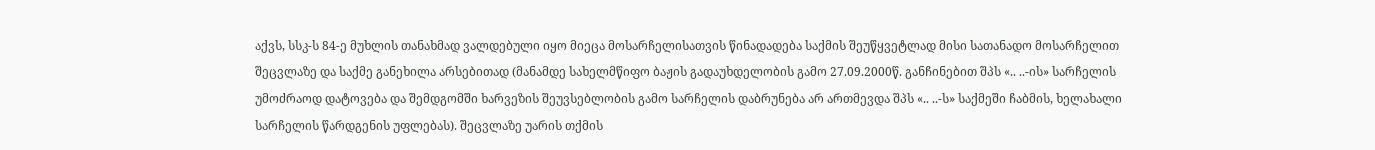აქვს, სსკ-ს 84-ე მუხლის თანახმად ვალდებული იყო მიეცა მოსარჩელისათვის წინადადება საქმის შეუწყვეტლად მისი სათანადო მოსარჩელით შეცვლაზე და საქმე განეხილა არსებითად (მანამდე სახელმწიფო ბაჟის გადაუხდელობის გამო 27.09.2000წ. განჩინებით შპს «.. ..-ის» სარჩელის უმოძრაოდ დატოვება და შემდგომში ხარვეზის შეუვსებლობის გამო სარჩელის დაბრუნება არ ართმევდა შპს «.. ..-ს» საქმეში ჩაბმის, ხელახალი სარჩელის წარდგენის უფლებას). შეცვლაზე უარის თქმის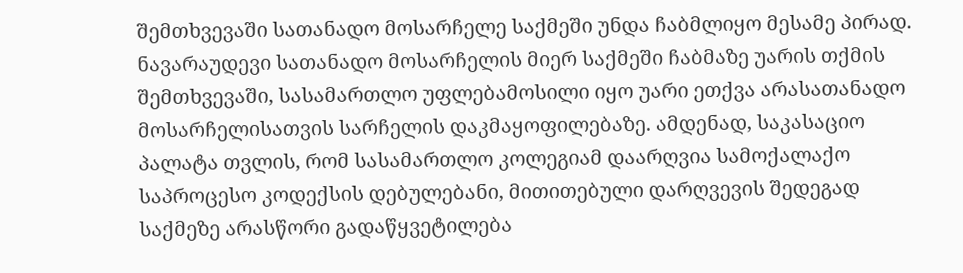შემთხვევაში სათანადო მოსარჩელე საქმეში უნდა ჩაბმლიყო მესამე პირად. ნავარაუდევი სათანადო მოსარჩელის მიერ საქმეში ჩაბმაზე უარის თქმის შემთხვევაში, სასამართლო უფლებამოსილი იყო უარი ეთქვა არასათანადო მოსარჩელისათვის სარჩელის დაკმაყოფილებაზე. ამდენად, საკასაციო პალატა თვლის, რომ სასამართლო კოლეგიამ დაარღვია სამოქალაქო საპროცესო კოდექსის დებულებანი, მითითებული დარღვევის შედეგად საქმეზე არასწორი გადაწყვეტილება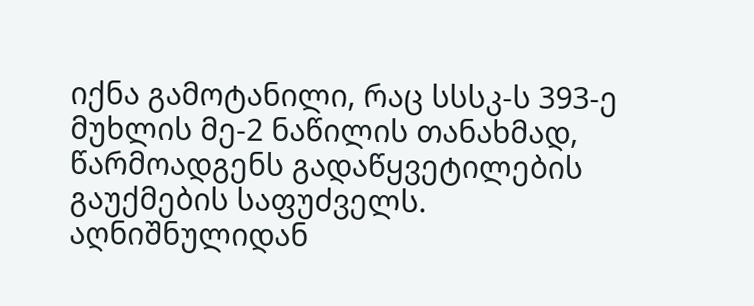იქნა გამოტანილი, რაც სსსკ-ს 393-ე მუხლის მე-2 ნაწილის თანახმად, წარმოადგენს გადაწყვეტილების გაუქმების საფუძველს. აღნიშნულიდან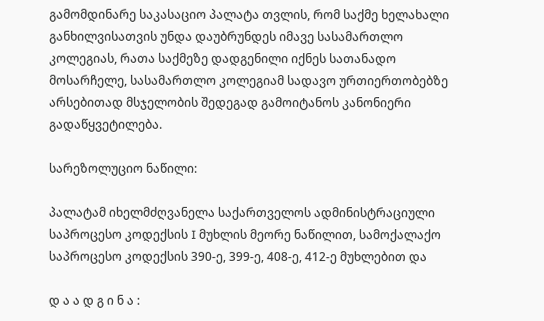გამომდინარე საკასაციო პალატა თვლის, რომ საქმე ხელახალი განხილვისათვის უნდა დაუბრუნდეს იმავე სასამართლო კოლეგიას, რათა საქმეზე დადგენილი იქნეს სათანადო მოსარჩელე, სასამართლო კოლეგიამ სადავო ურთიერთობებზე არსებითად მსჯელობის შედეგად გამოიტანოს კანონიერი გადაწყვეტილება.

სარეზოლუციო ნაწილი:

პალატამ იხელმძღვანელა საქართველოს ადმინისტრაციული საპროცესო კოდექსის I მუხლის მეორე ნაწილით, სამოქალაქო საპროცესო კოდექსის 390-ე, 399-ე, 408-ე, 412-ე მუხლებით და

დ ა ა დ გ ი ნ ა :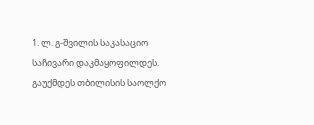1. ლ. გ-შვილის საკასაციო საჩივარი დაკმაყოფილდეს. გაუქმდეს თბილისის საოლქო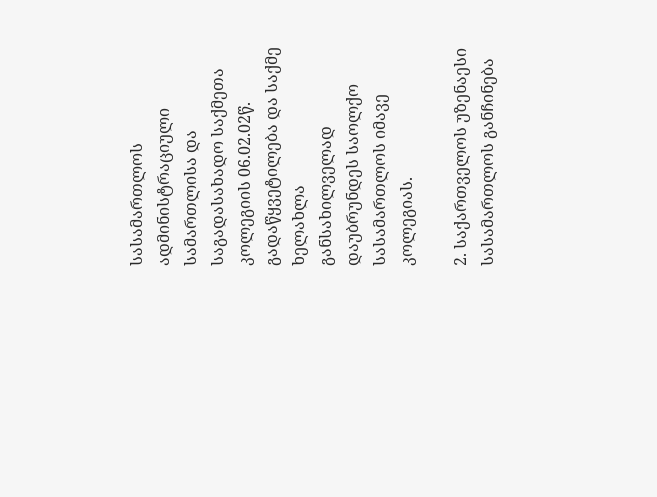სასამართლოს ადმინისტრაციული სამართლისა და საგადასახადო საქმეთა კოლეგიის 06.02.02წ. გადაწყვეტილება და საქმე ხელახლა განსახილველად დაუბრუნდეს საოლქო სასამართლოს იმავე კოლეგიას.

2. საქართველოს უზენაესი სასამართლოს განჩინება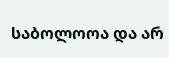საბოლოოა და არ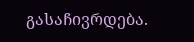გასაჩივრდება.